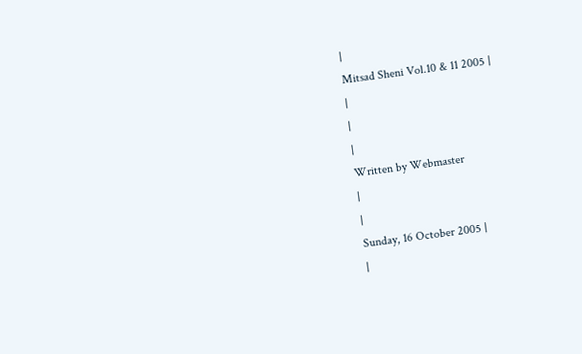|
Mitsad Sheni Vol.10 & 11 2005 |
|
|
|
Written by Webmaster
|
|
Sunday, 16 October 2005 |
|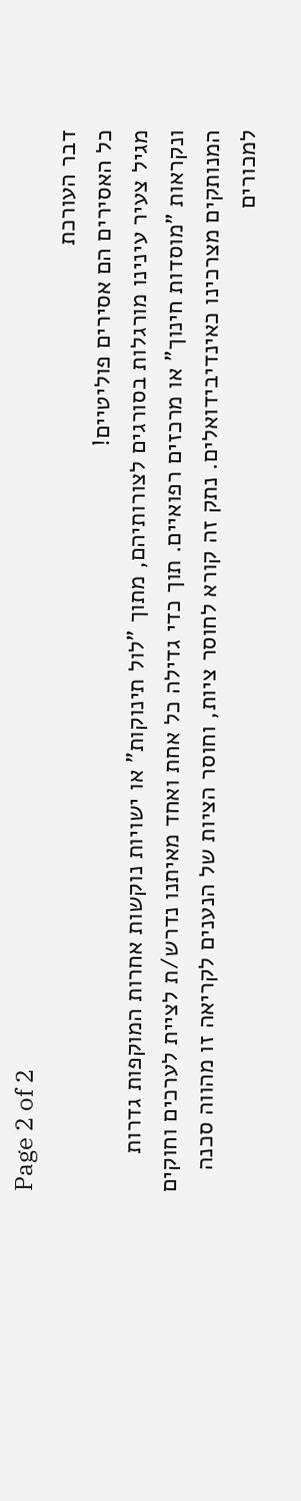Page 2 of 2
דבר העורכת
כל האסירים הם אסירים פוליטיים!
מגיל צעיר עינינו מורגלות בסורגים לצורותיהם, מתוך "לול תינוקות" או ישויות נוקשות אחרות המוקפות גדרות ונקראות "מוסדות חינוך" או מרכזים רפואיים. תוך כדי גדילה כל אחת ואחד מאיתנו נדרש/ת לציית לערכים וחוקים המנותקים מצרכינו כאינדיבידואלים. נתק זה קורא לחוסר ציות, וחוסר הציות של הנענים לקריאה זו מהווה סכנה למכורים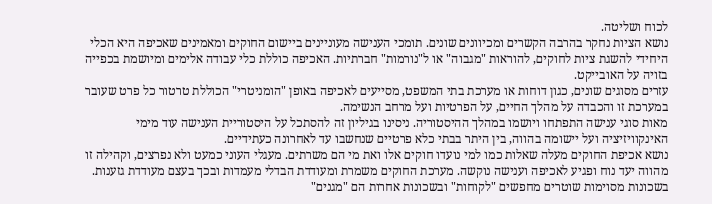לכוח ושליטה.
נושא הציות נחקר בהרבה הקשרים ומכיוונים שונים. תומכי הענישה מעוניינים ביישום החוקים ומאמינים שאכיפה היא הכלי היחידי להשגת ציות לחוקים, להוראות "מגבוה" או ל"נורמות" חברתיות. האכיפה כוללת כלי עבודה אלימים ומיושמת בכפייה בזויה על האובייקט.
עזרים מסוגים שונים, כגון דוחות או מערכת בתי המשפט, מסייעים לאכיפה באופן "הומניטרי" הכוללת טרטור כל פרט שעובר במערכת זו והכבדה על מהלך החיים, על הפרטיות ועל מרחב הנשימה.
מאות סוגי ענישה התפתחו ויושמו במהלך ההיסטוריה. ניסינו בגיליון זה להסתכל על היסטוריית הענישה עוד מימי האינקוויזיציה ועל יישומה בהווה, בין היתר בבתי כלא פרטיים שנחשבו עד לאחרונה כעתידיים.
נושא אכיפת החוקים מעלה שאלות כמו למי נועדו חוקים אלו ואת מי הם משרתים. מעגלי העוני כמעט ולא נפרצים, וקהילה זו מהווה יעד נוח ופגיע לאכיפה וענישה נוקשה. מערכת החוקים משמרת ומעודדת הבדלי מעמדות ובכך בעצם מעודדת גזענות. בשכונות מסוימות שוטרים מחפשים "לקוחות" ובשכונות אחרות הם "מגנים"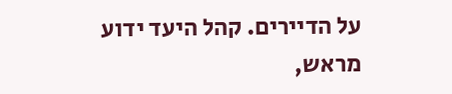על הדיירים. קהל היעד ידוע מראש,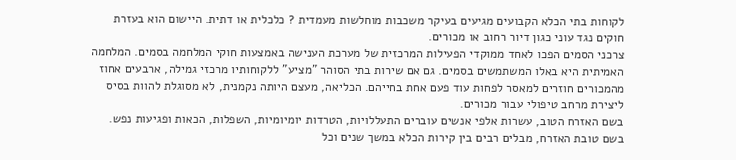לקוחות בתי הכלא הקבועים מגיעים בעיקר משכבות מוחלשות מעמדית ? כלכלית או דתית. היישום הוא בעזרת חוקים נגד עוני כגון דיור רחוב או מכורים.
צרכני הסמים הפכו לאחד ממוקדי הפעילות המרכזית של מערכת הענישה באמצעות חוקי המלחמה בסמים. המלחמה האמיתית היא באלו המשתמשים בסמים. גם אם שירות בתי הסוהר "מציע" ללקוחותיו מרכזי גמילה, ארבעים אחוז מהמכורים חוזרים למאסר לפחות עוד פעם אחת בחייהם. הכליאה, מעצם היותה נקמנית, לא מסוגלת להוות בסיס ליצירת מרחב טיפולי עבור מכורים.
בשם האזרח הטוב, עשרות אלפי אנשים עוברים התעללויות, הטרדות יומיומיות, השפלות, הכאות ופגיעות נפש. בשם טובת האזרח, מבלים רבים בין קירות הכלא במשך שנים וכל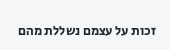זכות על עצמם נשללת מהם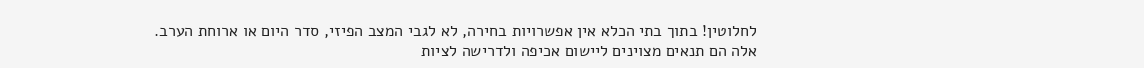לחלוטין! בתוך בתי הכלא אין אפשרויות בחירה, לא לגבי המצב הפיזי, סדר היום או ארוחת הערב. אלה הם תנאים מצוינים ליישום אכיפה ולדרישה לציות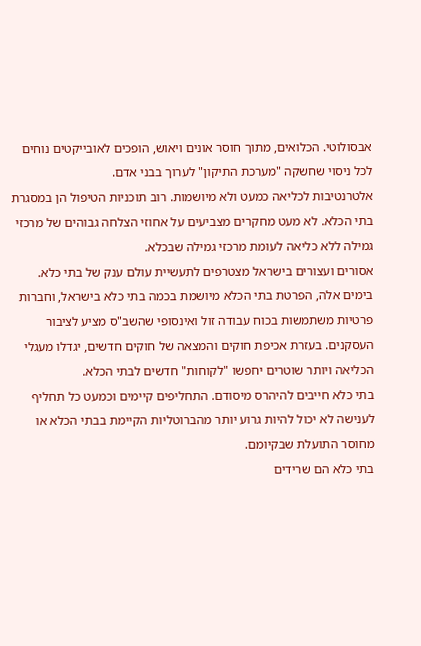אבסולוטי. הכלואים, מתוך חוסר אונים ויאוש, הופכים לאובייקטים נוחים לכל ניסוי שחשקה "מערכת התיקון" לערוך בבני אדם.
אלטרנטיבות לכליאה כמעט ולא מיושמות. רוב תוכניות הטיפול הן במסגרת בתי הכלא. לא מעט מחקרים מצביעים על אחוזי הצלחה גבוהים של מרכזי גמילה ללא כליאה לעומת מרכזי גמילה שבכלא.
אסורים ועצורים בישראל מצטרפים לתעשיית עולם ענק של בתי כלא. בימים אלה, הפרטת בתי הכלא מיושמת בכמה בתי כלא בישראל, וחברות פרטיות משתמשות בכוח עבודה זול ואינסופי שהשב"ס מציע לציבור העסקנים. בעזרת אכיפת חוקים והמצאה של חוקים חדשים, יגדלו מעגלי הכליאה ויותר שוטרים יחפשו "לקוחות" חדשים לבתי הכלא.
בתי כלא חייבים להיהרס מיסודם. התחליפים קיימים וכמעט כל תחליף לענישה לא יכול להיות גרוע יותר מהברוטליות הקיימת בבתי הכלא או מחוסר התועלת שבקיומם.
בתי כלא הם שרידים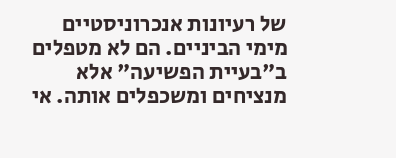של רעיונות אנכרוניסטיים מימי הביניים. הם לא מטפלים ב"בעיית הפשיעה" אלא מנציחים ומשכפלים אותה. אי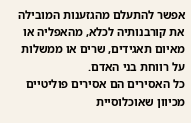אפשר להתעלם מהגזענות המובילה את קורבנותיה לכלא, מהאפליה או מאיום תאגידים, שרים או ממשלות על רווחת בני האדם.
כל האסירים הם אסירים פוליטיים מכיוון שאוכלוסיית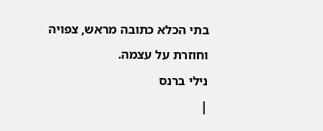בתי הכלא כתובה מראש, צפויה וחוזרת על עצמה.
נילי ברנס
|